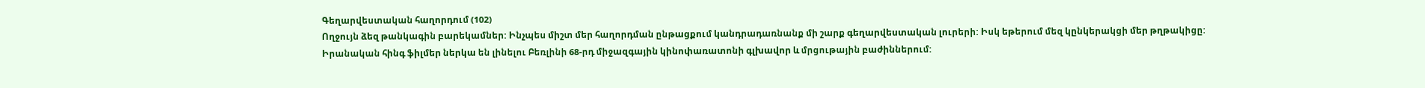Գեղարվեստական հաղորդում (102)
Ողջույն ձեզ թանկագին բարեկամներ: Ինչպես միշտ մեր հաղորդման ընթացքում կանդրադառնանք մի շարք գեղարվեստական լուրերի: Իսկ եթերում մեզ կընկերակցի մեր թղթակիցը:
Իրանական հինգ ֆիլմեր ներկա են լինելու Բեռլինի 68-րդ միջազգային կինոփառատոնի գլխավոր և մրցութային բաժիններում: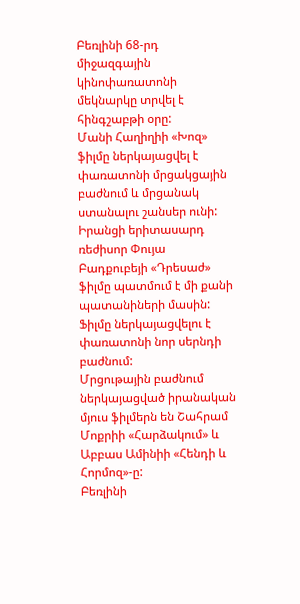Բեռլինի 68-րդ միջազգային կինոփառատոնի մեկնարկը տրվել է հինգշաբթի օրը:
Մանի Հաղիղիի «Խոզ» ֆիլմը ներկայացվել է փառատոնի մրցակցային բաժնում և մրցանակ ստանալու շանսեր ունի:
Իրանցի երիտասարդ ռեժիսոր Փույա Բադքուբեյի «Դրեսաժ» ֆիլմը պատմում է մի քանի պատանիների մասին: Ֆիլմը ներկայացվելու է փառատոնի նոր սերնդի բաժնում:
Մրցութային բաժնում ներկայացված իրանական մյուս ֆիլմերն են Շահրամ Մոքրիի «Հարձակում» և Աբբաս Ամինիի «Հենդի և Հորմոզ»-ը:
Բեռլինի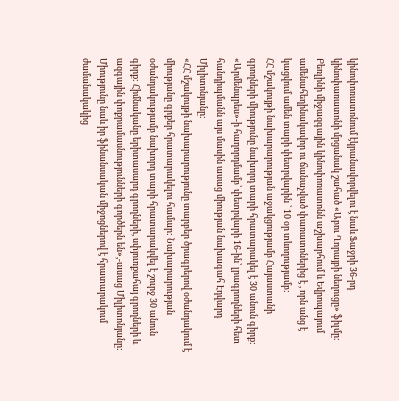կինոփոռատոնում էկրանավորվելու է նաև Ֆաջրի 36-րդ կինոփառատոնի մրցանակ շահած «Աբու Ղորայբի նեղուցը» ֆիլմը:
Բեռլինի միջազգային կինոփոռատոնն աշխարհում և Եվրոպայում ամենահեղինակավոր ու ճանաչված փառատոներից է , որն անց է կացվում ամեն տարի փետրվարին ՝ 10 օր տևողությամբ:
ՀՀ մշակույթի նախարարության աջակցությամբ Հայաստանի գրողների միությունը նախորդ տարի հրատարակել է 30 անուն գիրք: «Արմենպրես»-ի հաղորդմամբ՝ փետրվարի 16-ին՝ լրագրողների հետ հանդիպմանն այս մասին ասաց միության նախագահ Էդվարդ Միլիտոնյանը:
«ՀՀ մշակույթի նախարարությունը տարբեր ծրագրերով օժանդակում է միությանը գրքեր հրատարակելու համար: Նախարարության օժանդակությամբ նախորդ տարի հրատարակվել է շուրջ 30 անուն գիրք: Հիմնականը երիտասարդ գրողների, սփյուռքահայ գրողների և ազգային փոքրամասնությունների գործերն են»,-ասաց Միլիտոնյանը:
Միությունը նաև իր ֆինանսական միջոցներով է հրատարակում ժամանակակից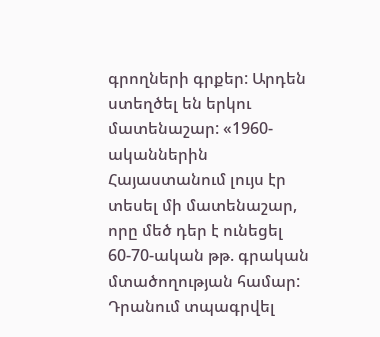գրողների գրքեր: Արդեն ստեղծել են երկու մատենաշար: «1960-ականներին Հայաստանում լույս էր տեսել մի մատենաշար, որը մեծ դեր է ունեցել 60-70-ական թթ. գրական մտածողության համար: Դրանում տպագրվել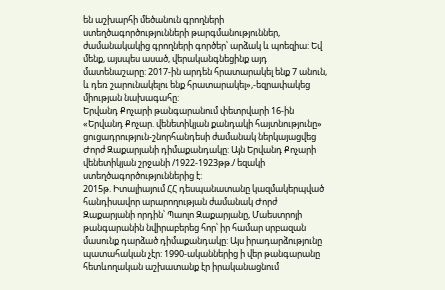են աշխարհի մեծանուն գրողների ստեղծագործությունների թարգմանություններ, ժամանակակից գրողների գործեր՝ արձակ և պոեզիա: Եվ մենք, այսպես ասած, վերականգնեցինք այդ մատենաշարը: 2017-ին արդեն հրատարակել ենք 7 անուն, և դեռ շարունակելու ենք հրատարակել»,-եզրափակեց միության նախագահը:
Երվանդ Քոչարի թանգարանում փետրվարի 16-ին «Երվանդ Քոչար. վենետիկյան քանդակի հայտնությունը» ցուցադրություն-շնորհանդեսի ժամանակ ներկայացվեց Ժորժ Զաքարյանի դիմաքանդակը: Այն Երվանդ Քոչարի վենետիկյան շրջանի /1922-1923թթ./ եզակի ստեղծագործություններից է:
2015թ. Իտալիայում ՀՀ դեսպանատանը կազմակերպված հանդիսավոր արարողության ժամանակ Ժորժ Զաքարյանի որդին՝ Պաոլո Զաքարյանը, Մաեստրոյի թանգարանին նվիրաբերեց հոր՝ իր համար սրբազան մասունք դարձած դիմաքանդակը: Այս իրադարձությունը պատահական չէր: 1990-ականներից ի վեր թանգարանը հետևողական աշխատանք էր իրականացնում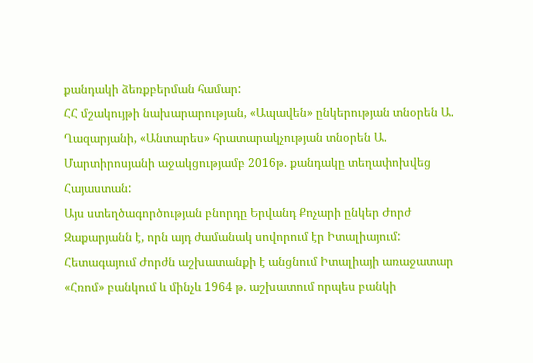քանդակի ձեռքբերման համար:
ՀՀ մշակույթի նախարարության, «Ապավեն» ընկերության տնօրեն Ա. Ղազարյանի, «Անտարես» հրատարակչության տնօրեն Ա. Մարտիրոսյանի աջակցությամբ 2016թ. քանդակը տեղափոխվեց Հայաստան:
Այս ստեղծագործության բնորդը Երվանդ Քոչարի ընկեր Ժորժ Զաքարյանն է, որն այդ ժամանակ սովորում էր Իտալիայում: Հետագայում Ժորժն աշխատանքի է անցնում Իտալիայի առաջատար «Հռոմ» բանկում և մինչև 1964 թ. աշխատում որպես բանկի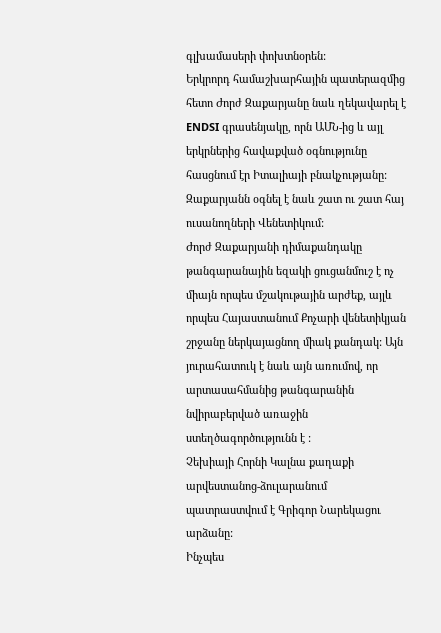գլխամասերի փոխտնօրեն:
Երկրորդ համաշխարհային պատերազմից հետո Ժորժ Զաքարյանը նաև ղեկավարել է ENDSI գրասենյակը, որն ԱՄՆ-ից և այլ երկրներից հավաքված օգնությունը հասցնում էր Իտալիայի բնակչությանը: Զաքարյանն օգնել է նաև շատ ու շատ հայ ուսանողների Վենետիկում:
Ժորժ Զաքարյանի դիմաքանդակը թանգարանային եզակի ցուցանմուշ է ոչ միայն որպես մշակութային արժեք, այլև որպես Հայաստանում Քոչարի վենետիկյան շրջանը ներկայացնող միակ քանդակ: Այն յուրահատուկ է նաև այն առումով, որ արտասահմանից թանգարանին նվիրաբերված առաջին ստեղծագործությունն է :
Չեխիայի Հորնի Կալնա քաղաքի արվեստանոց-ձուլարանում պատրաստվում է Գրիգոր Նարեկացու արձանը:
Ինչպես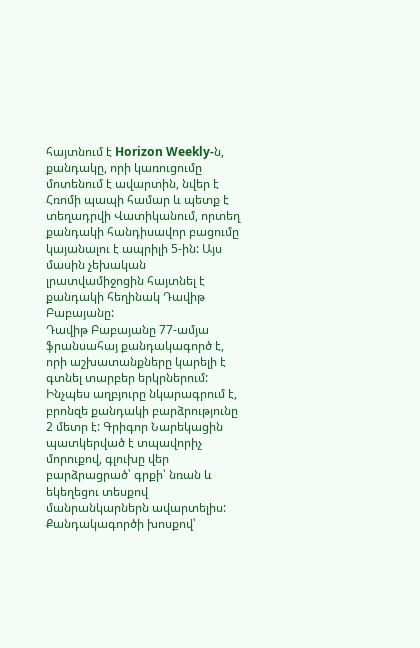հայտնում է Horizon Weekly-ն, քանդակը, որի կառուցումը մոտենում է ավարտին, նվեր է Հռոմի պապի համար և պետք է տեղադրվի Վատիկանում, որտեղ քանդակի հանդիսավոր բացումը կայանալու է ապրիլի 5-ին: Այս մասին չեխական լրատվամիջոցին հայտնել է քանդակի հեղինակ Դավիթ Բաբայանը:
Դավիթ Բաբայանը 77-ամյա ֆրանսահայ քանդակագործ է, որի աշխատանքները կարելի է գտնել տարբեր երկրներում:
Ինչպես աղբյուրը նկարագրում է, բրոնզե քանդակի բարձրությունը 2 մետր է: Գրիգոր Նարեկացին պատկերված է տպավորիչ մորուքով, գլուխը վեր բարձրացրած՝ գրքի՝ նռան և եկեղեցու տեսքով մանրանկարներն ավարտելիս:
Քանդակագործի խոսքով՝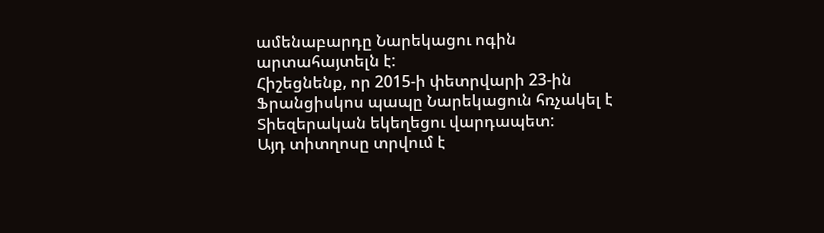ամենաբարդը Նարեկացու ոգին արտահայտելն է:
Հիշեցնենք, որ 2015-ի փետրվարի 23-ին Ֆրանցիսկոս պապը Նարեկացուն հռչակել է Տիեզերական եկեղեցու վարդապետ:
Այդ տիտղոսը տրվում է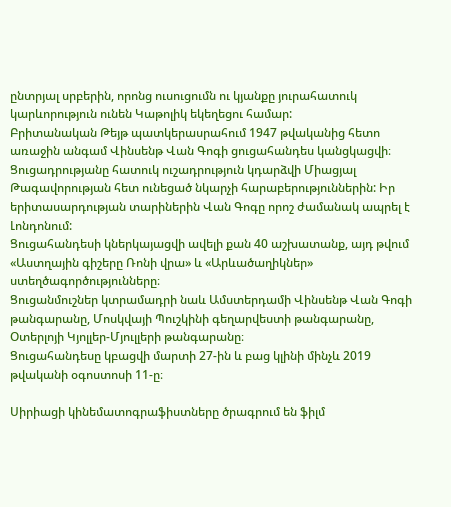ընտրյալ սրբերին, որոնց ուսուցումն ու կյանքը յուրահատուկ կարևորություն ունեն Կաթոլիկ եկեղեցու համար:
Բրիտանական Թեյթ պատկերասրահում 1947 թվականից հետո առաջին անգամ Վինսենթ Վան Գոգի ցուցահանդես կանցկացվի։
Ցուցադրությանը հատուկ ուշադրություն կդարձվի Միացյալ Թագավորության հետ ունեցած նկարչի հարաբերություններին: Իր երիտասարդության տարիներին Վան Գոգը որոշ ժամանակ ապրել է Լոնդոնում:
Ցուցահանդեսի կներկայացվի ավելի քան 40 աշխատանք, այդ թվում «Աստղային գիշերը Ռոնի վրա» և «Արևածաղիկներ» ստեղծագործությունները։
Ցուցանմուշներ կտրամադրի նաև Ամստերդամի Վինսենթ Վան Գոգի թանգարանը, Մոսկվայի Պուշկինի գեղարվեստի թանգարանը, Օտերլոյի Կյոլլեր-Մյուլլերի թանգարանը։
Ցուցահանդեսը կբացվի մարտի 27-ին և բաց կլինի մինչև 2019 թվականի օգոստոսի 11-ը։

Սիրիացի կինեմատոգրաֆիստները ծրագրում են ֆիլմ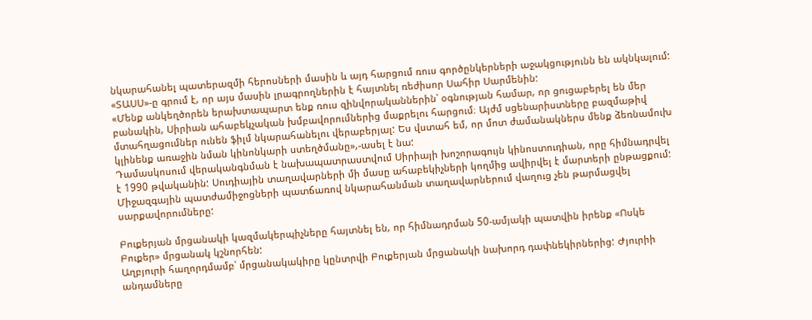նկարահանել պատերազմի հերոսների մասին և այդ հարցում ռուս գործընկերների աջակցությունն են ակնկալում: «ՏԱՍՍ»-ը գրում է, որ այս մասին լրագրողներին է հայտնել ռեժիսոր Սահիր Սարմենին:
«Մենք անկեղծորեն երախտապարտ ենք ռուս զինվորականներին՝ օգնության համար, որ ցուցաբերել են մեր բանակին, Սիրիան ահաբեկչական խմբավորումներից մաքրելու հարցում։ Այժմ սցենարիստները բազմաթիվ մտահղացումներ ունեն ֆիլմ նկարահանելու վերաբերյալ: Ես վստահ եմ, որ մոտ ժամանակներս մենք ձեռնամուխ կլինենք առաջին նման կինոնկարի ստեղծմանը»,-ասել է նա:
Դամասկոսում վերականգնման է նախապատրաստվում Սիրիայի խոշորագույն կինոստուդիան, որը հիմնադրվել է 1990 թվականին: Սուդիային տաղավարների մի մասը ահաբեկիչների կողմից ավիրվել է մարտերի ընթացքում: Միջազգային պատժամիջոցների պատճառով նկարահանման տաղավարներում վաղուց չեն թարմացվել սարքավորումները:

Բուքերյան մրցանակի կազմակերպիչները հայտնել են, որ հիմնադրման 50-ամյակի պատվին իրենք «Ոսկե Բուքեր» մրցանակ կշնորհեն:
Աղբյուրի հաղորդմամբ՝ մրցանակակիրը կընտրվի Բուքերյան մրցանակի նախորդ դափնեկիրներից: Ժյուրիի անդամները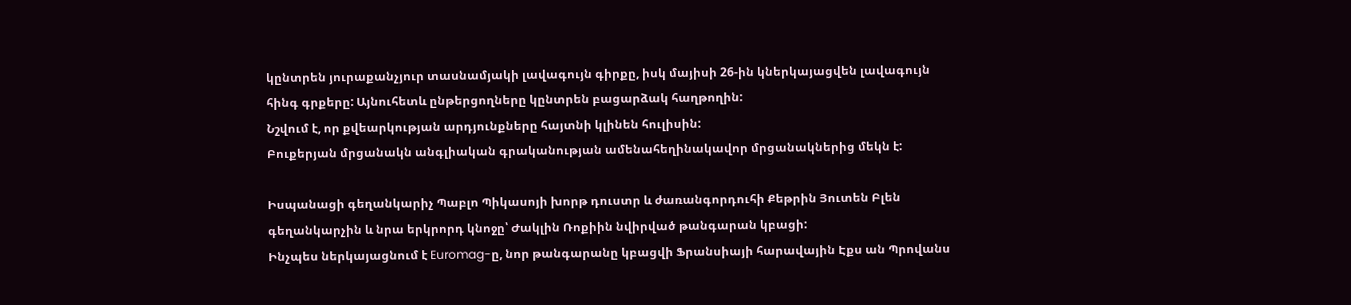կընտրեն յուրաքանչյուր տասնամյակի լավագույն գիրքը, իսկ մայիսի 26-ին կներկայացվեն լավագույն հինգ գրքերը: Այնուհետև ընթերցողները կընտրեն բացարձակ հաղթողին:
Նշվում է, որ քվեարկության արդյունքները հայտնի կլինեն հուլիսին:
Բուքերյան մրցանակն անգլիական գրականության ամենահեղինակավոր մրցանակներից մեկն է:

Իսպանացի գեղանկարիչ Պաբլո Պիկասոյի խորթ դուստր և ժառանգորդուհի Քեթրին Յուտեն Բլեն գեղանկարչին և նրա երկրորդ կնոջը՝ Ժակլին Ռոքիին նվիրված թանգարան կբացի:
Ինչպես ներկայացնում է Euromag-ը, նոր թանգարանը կբացվի Ֆրանսիայի հարավային Էքս ան Պրովանս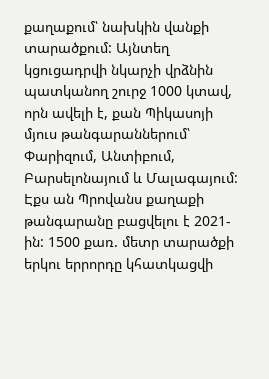քաղաքում՝ նախկին վանքի տարածքում: Այնտեղ կցուցադրվի նկարչի վրձնին պատկանող շուրջ 1000 կտավ, որն ավելի է, քան Պիկասոյի մյուս թանգարաններում՝ Փարիզում, Անտիբում, Բարսելոնայում և Մալագայում:
Էքս ան Պրովանս քաղաքի թանգարանը բացվելու է 2021-ին: 1500 քառ. մետր տարածքի երկու երրորդը կհատկացվի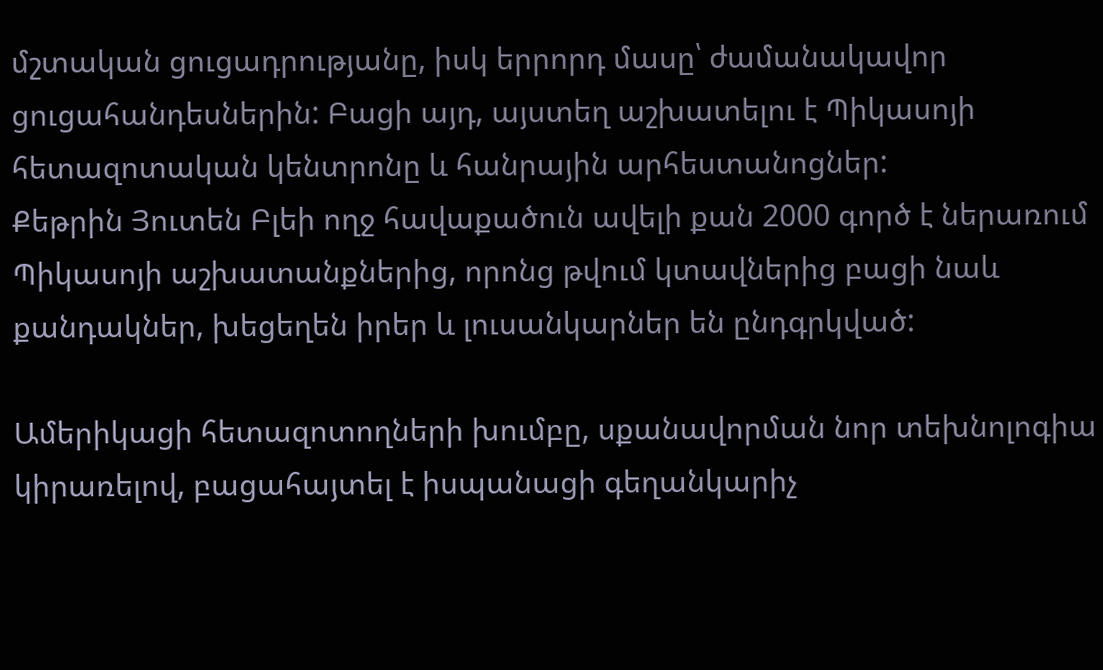մշտական ցուցադրությանը, իսկ երրորդ մասը՝ ժամանակավոր ցուցահանդեսներին: Բացի այդ, այստեղ աշխատելու է Պիկասոյի հետազոտական կենտրոնը և հանրային արհեստանոցներ:
Քեթրին Յուտեն Բլեի ողջ հավաքածուն ավելի քան 2000 գործ է ներառում Պիկասոյի աշխատանքներից, որոնց թվում կտավներից բացի նաև քանդակներ, խեցեղեն իրեր և լուսանկարներ են ընդգրկված:

Ամերիկացի հետազոտողների խումբը, սքանավորման նոր տեխնոլոգիա կիրառելով, բացահայտել է իսպանացի գեղանկարիչ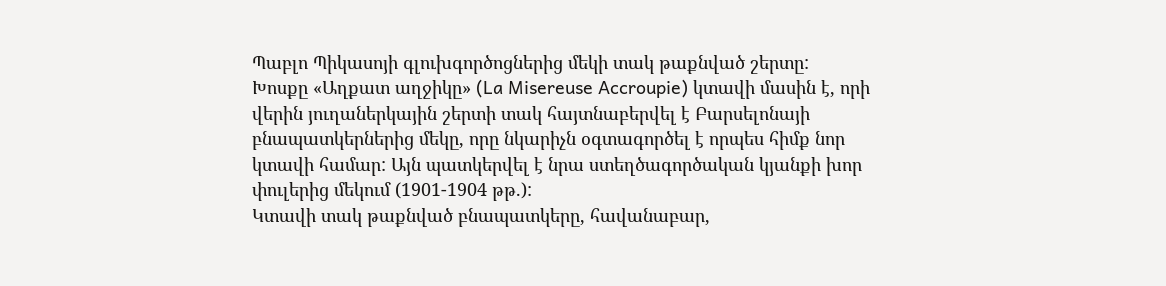Պաբլո Պիկասոյի գլուխգործոցներից մեկի տակ թաքնված շերտը:
Խոսքը «Աղքատ աղջիկը» (La Misereuse Accroupie) կտավի մասին է, որի վերին յուղաներկային շերտի տակ հայտնաբերվել է Բարսելոնայի բնապատկերներից մեկը, որը նկարիչն օգտագործել է որպես հիմք նոր կտավի համար: Այն պատկերվել է նրա ստեղծագործական կյանքի խոր փուլերից մեկում (1901-1904 թթ.):
Կտավի տակ թաքնված բնապատկերը, հավանաբար,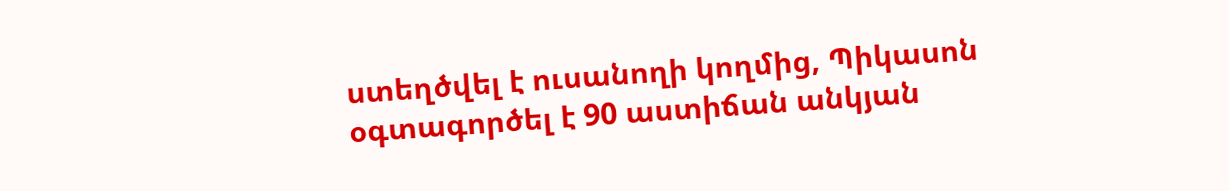ստեղծվել է ուսանողի կողմից, Պիկասոն օգտագործել է 90 աստիճան անկյան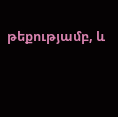թեքությամբ, և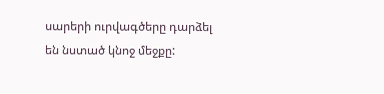սարերի ուրվագծերը դարձել են նստած կնոջ մեջքը: